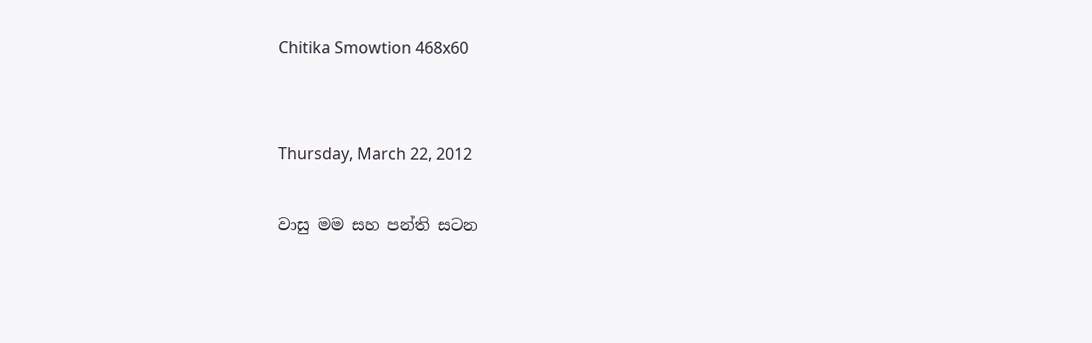Chitika Smowtion 468x60


Thursday, March 22, 2012

වාසු මම සහ පන්ති සටන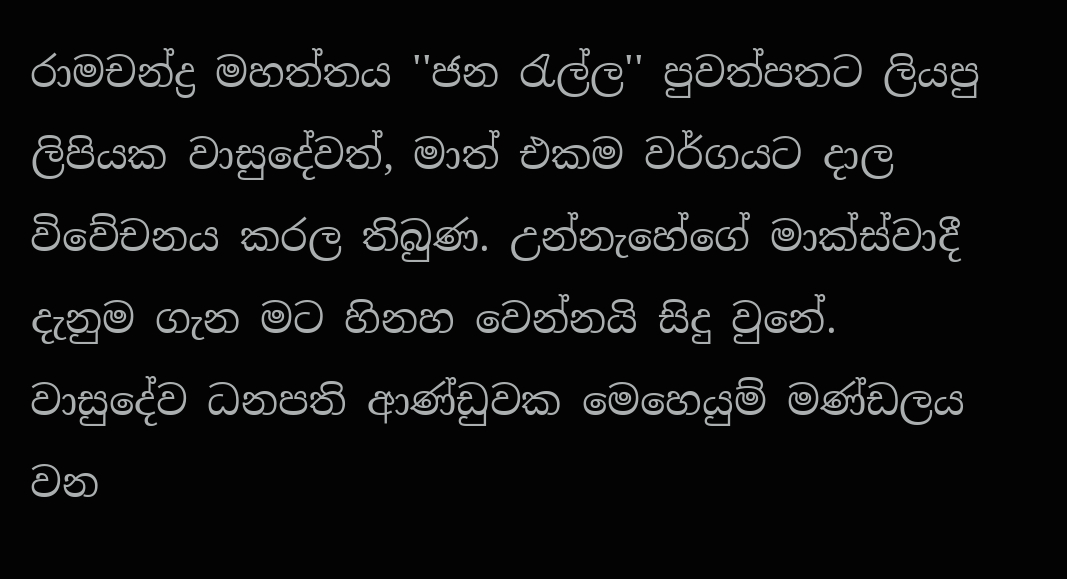රාමචන්ද්‍ර මහත්තය ''ජන රැල්ල'' පුවත්පතට ලියපු ලිපියක වාසුදේවත්, මාත් එකම වර්ගයට දාල විවේචනය කරල තිබුණ. උන්නැහේගේ මාක්ස්වාදී දැනුම ගැන මට හිනහ වෙන්නයි සිදු වුනේ.
වාසුදේව ධනපති ආණ්ඩුවක මෙහෙයුම් මණ්ඩලය වන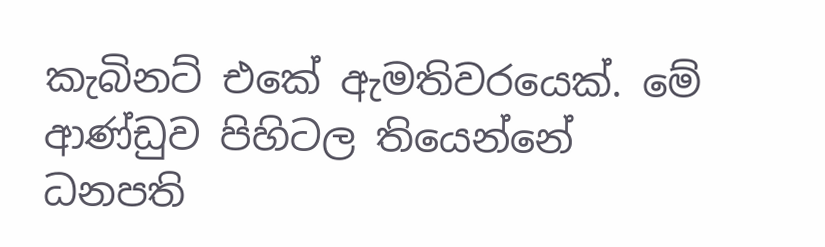කැබිනට් එකේ ඇමතිවරයෙක්. මේ ආණ්ඩුව පිහිටල තියෙන්නේ ධනපති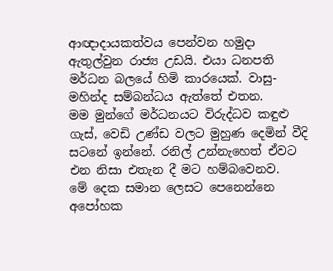ආඥාදායකත්වය පෙන්වන හමුදා ඇතුල්වුන රාජ්‍ය උඩයි. එයා ධනපති මර්ධන බලයේ හිමි කාරයෙක්. වාසු-මහින්ද සම්බන්ධය ඇත්තේ එතන.
මම මුන්ගේ මර්ධනයට විරුද්ධව කඳුළු ගැස්, වෙඩි උණ්ඩ වලට මුහුණ දෙමින් වීදි සටනේ ඉන්නේ. රනිල් උන්නැහෙත් ඒවට එන නිසා එතැන දී මට හම්බවෙනව.
මේ දෙක සමාන ලෙසට පෙනෙන්නෙ අපෝහක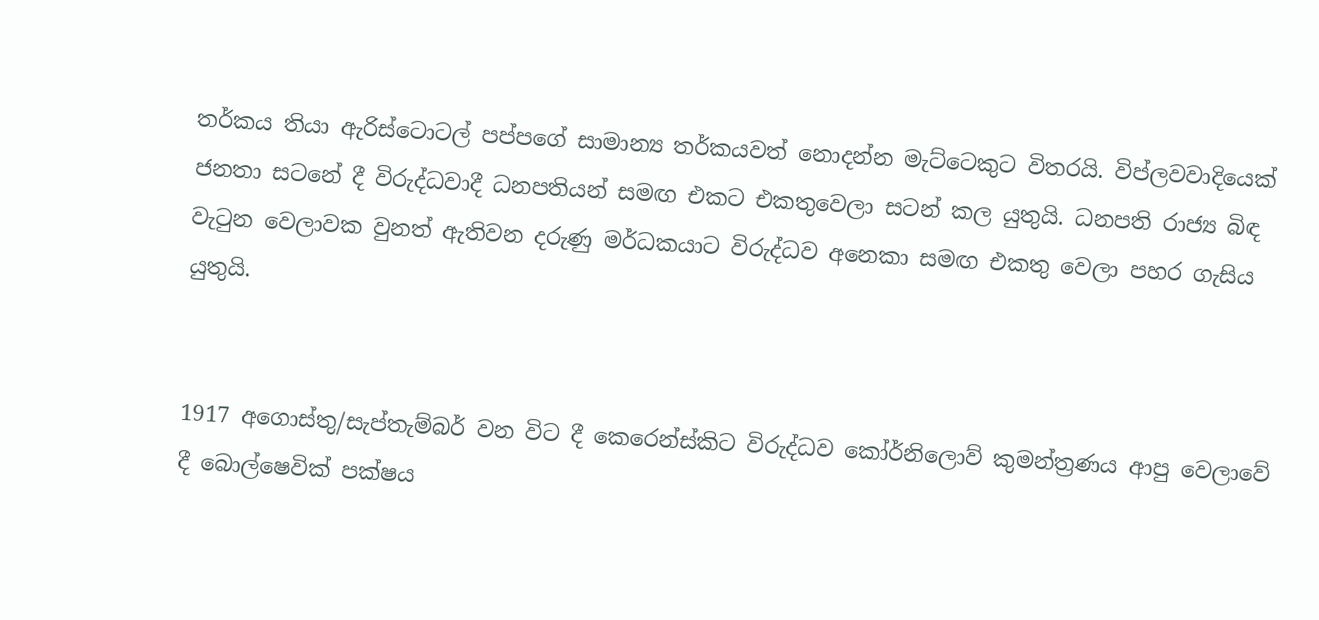තර්කය තියා ඇරිස්ටොටල් පප්පගේ සාමාන්‍ය තර්කයවත් නොදන්න මැට්ටෙකුට විතරයි. විප්ලවවාදියෙක් ජනතා සටනේ දී විරුද්ධවාදී ධනපතියන් සමඟ එකට එකතුවෙලා සටන් කල යුතුයි. ධනපති රාජ්‍ය බිඳ වැටුන වෙලාවක වුනත් ඇතිවන දරුණු මර්ධකයාට විරුද්ධව අනෙකා සමඟ එකතු වෙලා පහර ගැසිය යුතුයි.


1917 අගොස්තු/සැප්තැම්බර් වන විට දී කෙරෙන්ස්කිට විරුද්ධව කෝර්නිලොව් කුමන්ත්‍රණය ආපු වෙලාවේ දී බොල්ෂෙවික් පක්ෂය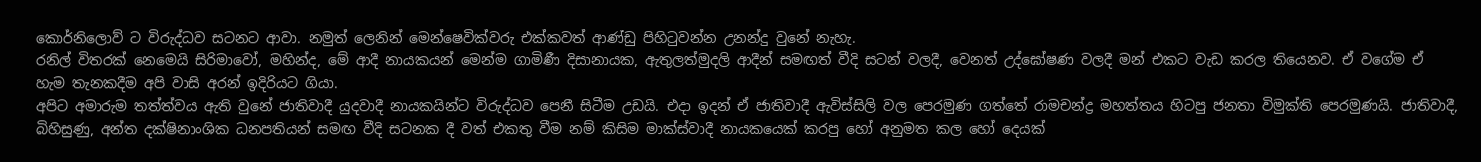කොර්නිලොව් ට විරුද්ධව සටනට ආවා. නමුත් ලෙනින් මෙන්ෂෙවික්වරු එක්කවත් ආණ්ඩු පිහිටුවන්න උනන්දු වුනේ නැහැ.
රනිල් විතරක් නෙමෙයි සිරිමාවෝ, මහින්ද, මේ ආදී නායකයන් මෙන්ම ගාමිණී දිසානායක, ඇතුලත්මුදලි ආදීන් සමඟත් වීදි සටන් වලදී, වෙනත් උද්ඝෝෂණ වලදී මන් එකට වැඩ කරල තියෙනව. ඒ වගේම ඒ හැම තැනකදීම අපි වාසි අරන් ඉදිරියට ගියා.
අපිට අමාරුම තත්ත්වය ඇති වුනේ ජාතිවාදී යුදවාදී නායකයින්ට විරුද්ධව පෙනී සිටීම උඩයි. එදා ඉදන් ඒ ජාතිවාදී ඇවිස්සිලි වල පෙරමුණ ගත්තේ රාමචන්ද්‍ර මහත්තය හිටපු ජනතා විමුක්ති පෙරමුණයි. ජාතිවාදී, බිහිසුණු, අන්ත දක්ෂිනාංශික ධනපතියන් සමඟ වීදි සටනක දී වත් එකතු වීම නම් කිසිම මාක්ස්වාදී නායකයෙක් කරපු හෝ අනුමත කල හෝ දෙයක්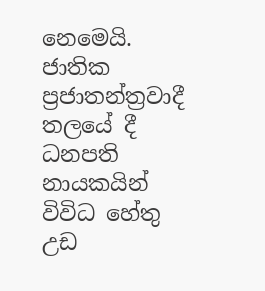නෙමෙයි.
ජාතික ප්‍රජාතන්ත්‍රවාදී තලයේ දී ධනපති නායකයින් විවිධ හේතු උඩ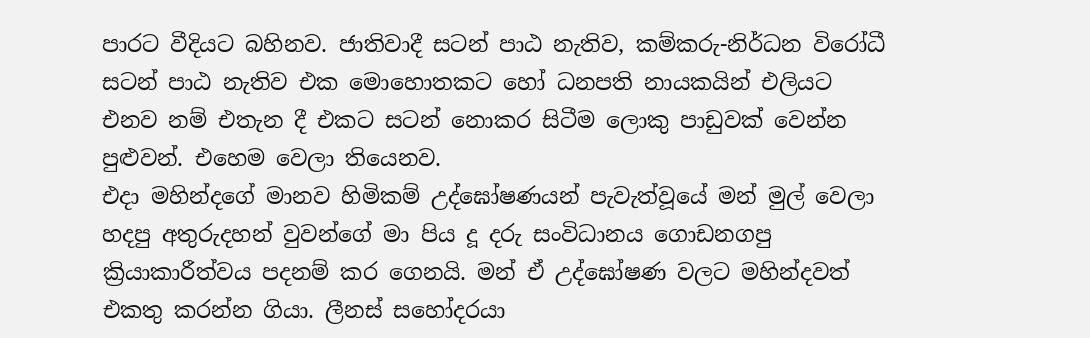පාරට වීදියට බහිනව. ජාතිවාදී සටන් පාඨ නැතිව, කම්කරු-නිර්ධන විරෝධී සටන් පාඨ නැතිව එක මොහොතකට හෝ ධනපති නායකයින් එලියට එනව නම් එතැන දී එකට සටන් නොකර සිටීම ලොකු පාඩුවක් වෙන්න පුළුවන්. එහෙම වෙලා තියෙනව.
එදා මහින්දගේ මානව හිමිකම් උද්ඝෝෂණයන් පැවැත්වූයේ මන් මුල් වෙලා හදපු අතුරුදහන් වුවන්ගේ මා පිය දූ දරු සංවිධානය ගොඩනගපු ක්‍රියාකාරීත්වය පදනම් කර ගෙනයි. මන් ඒ උද්ඝෝෂණ වලට මහින්දවත් එකතු කරන්න ගියා. ලීනස් සහෝදරයා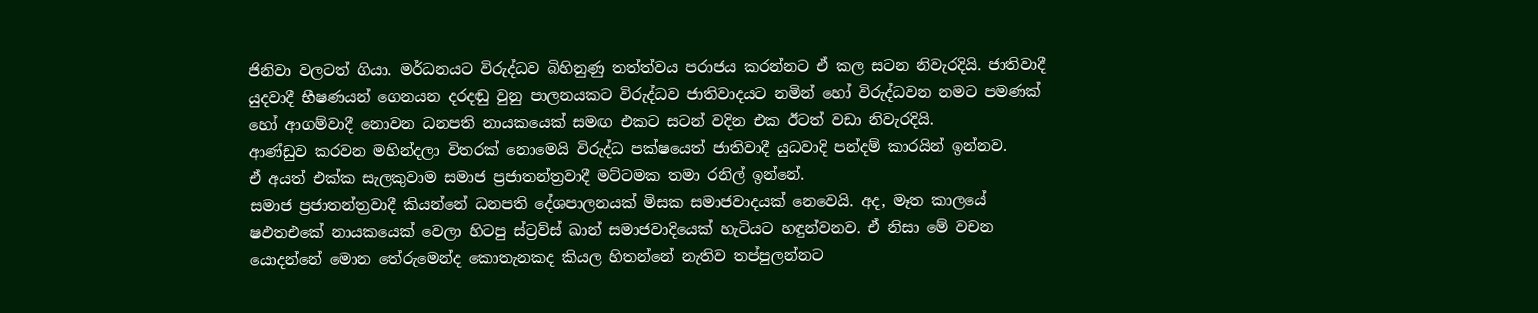ජිනිවා වලටත් ගියා. මර්ධනයට විරුද්ධව බිහිනුණු තත්ත්වය පරාජය කරන්නට ඒ කල සටන නිවැරදියි. ජාතිවාදී යුදවාදී භීෂණයන් ගෙනයන දරදඬු වුනු පාලනයකට විරුද්ධව ජාතිවාදයට නමින් හෝ විරුද්ධවන නමට පමණක් හෝ ආගම්වාදී නොවන ධනපති නායකයෙක් සමඟ එකට සටන් වදින එක ඊටත් වඩා නිවැරදියි.
ආණ්ඩුව කරවන මහින්දලා විතරක් නොමෙයි විරුද්ධ පක්ෂයෙත් ජාතිවාදී යුධවාදි පන්දම් කාරයින් ඉන්නව.
ඒ අයත් එක්ක සැලකුවාම සමාජ ප්‍රජාතන්ත්‍රවාදී මට්ටමක තමා රනිල් ඉන්නේ.
සමාජ ප්‍රජාතන්ත්‍රවාදී කියන්නේ ධනපති දේශපාලනයක් මිසක සමාජවාදයක් නෙවෙයි. අද, මෑත කාලයේ ෂඵත‍එකේ නායකයෙක් වෙලා හිටපු ස්ට්‍රව්ස් ඛාන් සමාජවාදියෙක් හැටියට හඳුන්වනව. ඒ නිසා මේ වචන යොදන්නේ මොන තේරුමෙන්ද කොතැනකද කියල හිතන්නේ නැතිව තප්පුලන්නට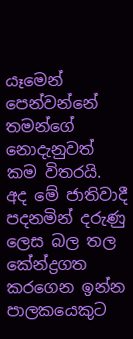යෑමෙන් පෙන්වන්නේ තමන්ගේ නොදැනුවත් කම විතරයි.
අද මේ ජාතිවාදී පදනමින් දරුණු ලෙස බල තල කේන්ද්‍රගත කරගෙන ඉන්න පාලකයෙකුට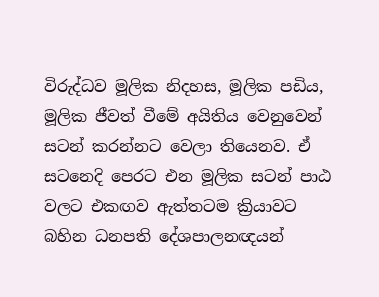විරුද්ධව මූලික නිදහස, මූලික පඩිය, මූලික ජීවත් වීමේ අයිතිය වෙනුවෙන් සටන් කරන්නට වෙලා තියෙනව. ඒ සටනෙදි පෙරට එන මූලික සටන් පාඨ වලට එකඟව ඇත්තටම ක්‍රියාවට බහින ධනපති දේශපාලනඥයන්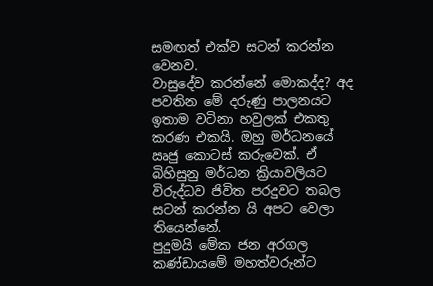සමඟත් එක්ව සටන් කරන්න වෙනව.
වාසුදේව කරන්නේ මොකද්ද? අද පවතින මේ දරුණු පාලනයට ඉතාම වටිනා හවුලක් එකතු කරණ එකයි. ඔහු මර්ධනයේ ඍජු කොටස් කරුවෙක්. ඒ බිහිසුනු මර්ධන ක්‍රියාවලියට විරුද්ධව ජිවිත පරදුවට තබල සටන් කරන්න යි අපට වෙලා තියෙන්නේ.
පුදුමයි මේක ජන අරගල කණ්ඩායමේ මහත්වරුන්ට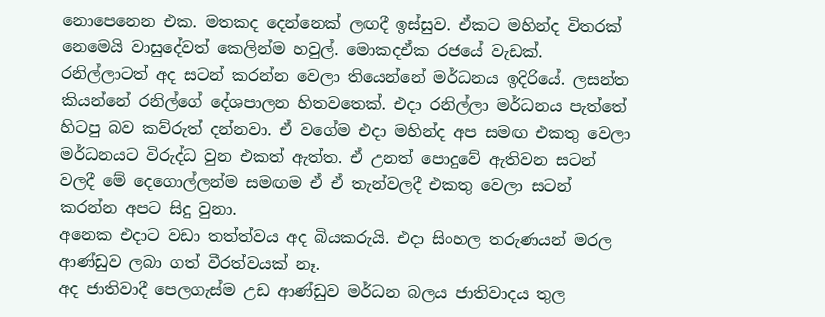නොපෙනෙන එක. මතකද දෙන්නෙක් ලඟදී ඉස්සුව. ඒකට මහින්ද විතරක් නෙමෙයි වාසුදේවත් කෙලින්ම හවුල්. මොකදඒක රජයේ වැඩක්. රනිල්ලාටත් අද සටන් කරන්න වෙලා තියෙන්නේ මර්ධනය ඉදිරියේ. ලසන්ත කියන්නේ රනිල්ගේ දේශපාලන හිතවතෙක්. එදා රනිල්ලා මර්ධනය පැත්තේ හිටපු බව කව්රුත් දන්නවා. ඒ වගේම එදා මහින්ද අප සමඟ එකතු වෙලා මර්ධනයට විරුද්ධ වුන එකත් ඇත්ත. ඒ උනත් පොදුවේ ඇතිවන සටන් වලදී මේ දෙගොල්ලන්ම සමඟම ඒ ඒ තැන්වලදී එකතු වෙලා සටන් කරන්න අපට සිදු වුනා.
අනෙක එදාට වඩා තත්ත්වය අද බියකරුයි. එදා සිංහල තරුණයන් මරල ආණ්ඩුව ලබා ගත් වීරත්වයක් නෑ.
අද ජාතිවාදී පෙලගැස්ම උඩ ආණ්ඩුව මර්ධන බලය ජාතිවාදය තුල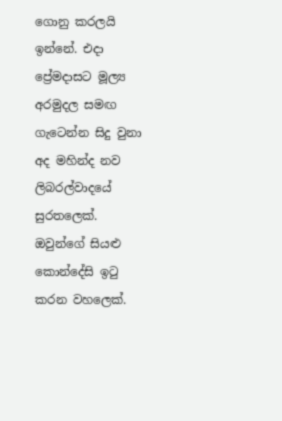ගොනු කරලයි ඉන්නේ. එදා ප්‍රේමදාසට මූල්‍ය අරමුදල සමඟ ගැටෙන්න සිදු වුනා අද මහින්ද නව ලිබරල්වාදයේ සුරතලෙක්. ඔවුන්ගේ සියළු කොන්දේසි ඉටු කරන වහලෙක්.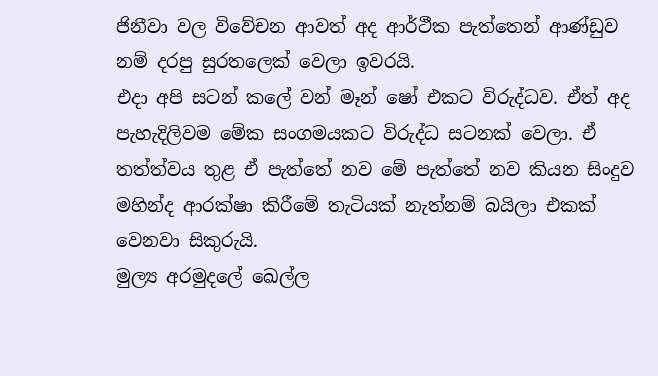ජිනීවා වල විවේචන ආවත් අද ආර්ථීක පැත්තෙන් ආණ්ඩුව නම් දරපු සුරතලෙක් වෙලා ඉවරයි.
එදා අපි සටන් කලේ වන් මෑන් ෂෝ එකට විරුද්ධව. ඒත් අද පැහැදිලිවම මේක සංගමයකට විරුද්ධ සටනක් වෙලා. ඒ තත්ත්වය තුළ ඒ පැත්තේ නව මේ පැත්තේ නව කියන සිංදුව මහින්ද ආරක්ෂා කිරීමේ තැටියක් නැත්නම් බයිලා එකක් වෙනවා සිකුරුයි.
මුල්‍ය අරමුදලේ ඛෙල්ල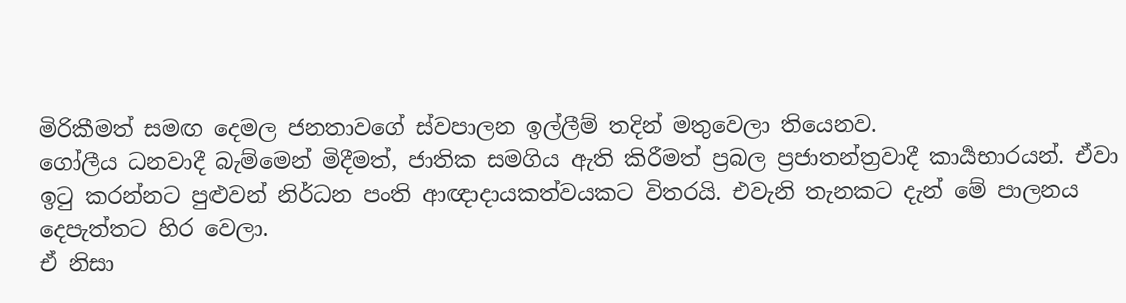මිරිකීමත් සමඟ දෙමල ජනතාවගේ ස්වපාලන ඉල්ලීම් තදින් මතුවෙලා තියෙනව.
ගෝලීය ධනවාදී බැම්මෙන් මිදීමත්, ජාතික සමගිය ඇති කිරීමත් ප්‍රබල ප්‍රජාතන්ත්‍රවාදී කාර්‍යභාරයන්. ඒවා ඉටු කරන්නට පුළුවන් නිර්ධන පංති ආඥාදායකත්වයකට විතරයි. එවැනි තැනකට දැන් මේ පාලනය දෙපැත්තට හිර වෙලා.
ඒ නිසා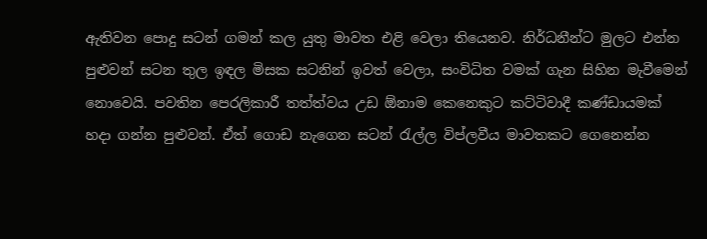ඇතිවන පොදු සටන් ගමන් කල යුතු මාවත එළි වෙලා තියෙනව. නිර්ධනීන්ට මුලට එන්න පුළුවන් සටන තුල ඉඳල මිසක සටනින් ඉවත් වෙලා, සංවිධිත වමක් ගැන සිහින මැවීමෙන් නොවෙයි. පවතින පෙරලිකාරී තත්ත්වය උඩ ඕනාම කෙනෙකුට කට්ටිවාදී කණ්ඩායමක් හදා ගන්න පුළුවන්. ඒත් ගොඩ නැගෙන සටන් රැල්ල විප්ලවීය මාවතකට ගෙනෙන්න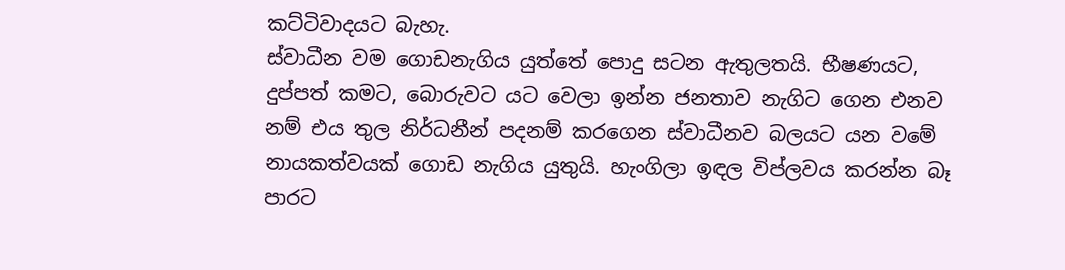කට්ටිවාදයට බැහැ.
ස්වාධීන වම ගොඩනැගිය යුත්තේ පොදු සටන ඇතුලතයි. භීෂණයට, දුප්පත් කමට, බොරුවට යට වෙලා ඉන්න ජනතාව නැගිට ගෙන එනව නම් එය තුල නිර්ධනීන් පදනම් කරගෙන ස්වාධීනව බලයට යන වමේ නායකත්වයක් ගොඩ නැගිය යුතුයි. හැංගිලා ඉඳල විප්ලවය කරන්න බෑ පාරට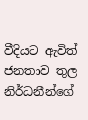වීදියට ඇවිත් ජනතාව තුල නිර්ධනීන්ගේ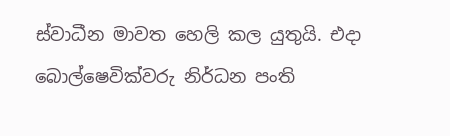ස්වාධීන මාවත හෙලි කල යුතුයි. එදා බොල්ෂෙවික්වරු නිර්ධන පංති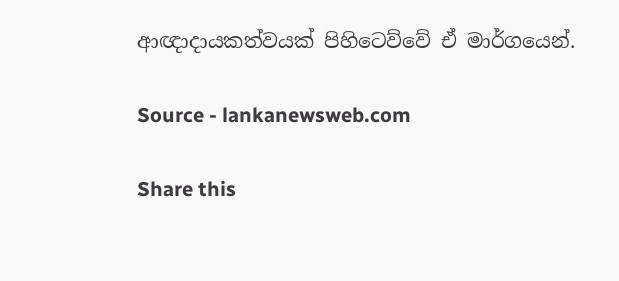ආඥාදායකත්වයක් පිහිටෙව්වේ ඒ මාර්ගයෙන්.

Source - lankanewsweb.com

Share this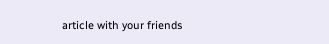article with your friends